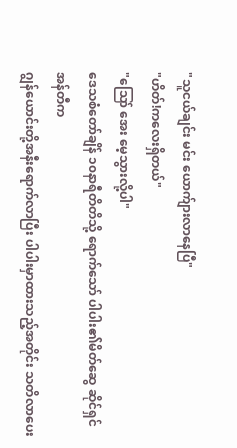"သူငယ်ချင်း မင်း ယောက်ျားလာနေပြီ"
"ဟိတ်!ကလေးရှိတယ်"
"သြော် အေး မေ့သွားလို့ပါ"
ဒေသစံတော်ချိန် ၁၀နာရီတိတိသို့ ရောက်သော် ပါပါး၏မိတ်ဆွေ ဆိုင်ရှင်အန်တီက
ဂျွန်ယောင်းတို့အနီးရောက်လာပြီး ပါပါးမှာထားသည့်အတိုင်း သတိလာပေး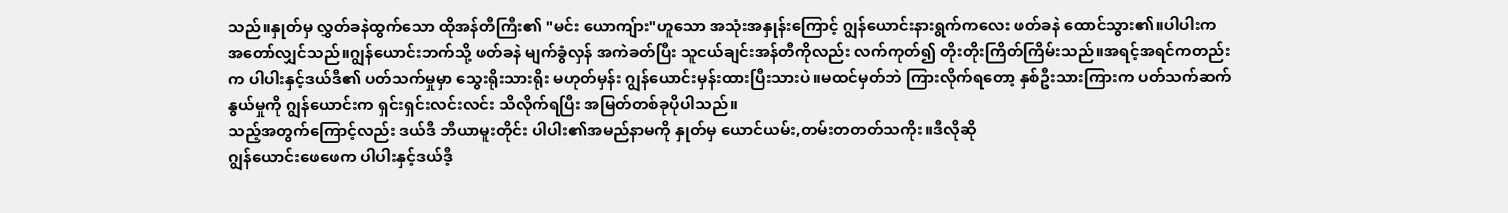သည်။နှုတ်မှ လွှတ်ခနဲထွက်သော ထိုအန်တီကြီး၏ "မင်း ယောကျ်ား"ဟူသော အသုံးအနှုန်းကြောင့် ဂျွန်ယောင်းနားရွက်ကလေး ဖတ်ခနဲ ထောင်သွား၏။ပါပါးက အတော်လျှင်သည်။ဂျွန်ယောင်းဘက်သို့ ဖတ်ခနဲ မျက်ခွံလှန် အကဲခတ်ပြီး သူငယ်ချင်းအန်တီကိုလည်း လက်ကုတ်၍ တိုးတိုးကြိတ်ကြိမ်းသည်။အရင့်အရင်ကတည်းက ပါပါးနှင့်ဒယ်ဒီ၏ ပတ်သက်မှုမှာ သွေးရိုးသားရိုး မဟုတ်မှန်း ဂျွန်ယောင်းမှန်းထားပြီးသားပဲ။မထင်မှတ်ဘဲ ကြားလိုက်ရတော့ နှစ်ဦးသားကြားက ပတ်သက်ဆက်နွယ်မှုကို ဂျွန်ယောင်းက ရှင်းရှင်းလင်းလင်း သိလိုက်ရပြီး အမြတ်တစ်ခုပိုပါသည်။
သည့်အတွက်ကြောင့်လည်း ဒယ်ဒီ ဘီယာမူးတိုင်း ပါပါး၏အမည်နာမကို နှုတ်မှ ယောင်ယမ်း,တမ်းတတတ်သကိုး။ဒီလိုဆို
ဂျွန်ယောင်းဖေဖေက ပါပါးနှင့်ဒယ်ဒီ့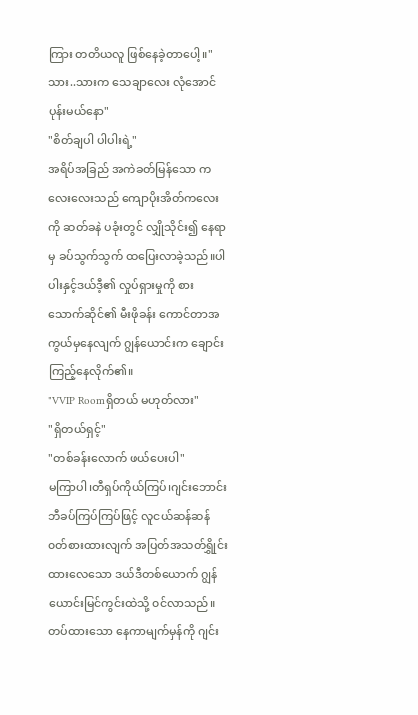ကြား တတိယလူ ဖြစ်နေခဲ့တာပေါ့။"သား..သားက သေချာလေး လုံအောင်ပုန်းမယ်နော"
"စိတ်ချပါ ပါပါးရဲ့"
အရိပ်အခြည် အကဲခတ်မြန်သော ကလေးလေးသည် ကျောပိုးအိတ်ကလေးကို ဆတ်ခနဲ ပခုံးတွင် လျှိုသိုင်း၍ နေရာမှ ခပ်သွက်သွက် ထပြေးလာခဲ့သည်။ပါပါးနှင့်ဒယ်ဒီ့၏ လှုပ်ရှားမှုကို စားသောက်ဆိုင်၏ မီးဖိုခန်း ကောင်တာအကွယ်မှနေလျက် ဂျွန်ယောင်းက ချောင်းကြည့်နေလိုက်၏။
"VVIP Roomရှိတယ် မဟုတ်လား"
"ရှိတယ်ရှင့်"
"တစ်ခန်းလောက် ဖယ်ပေးပါ"
မကြာပါ၊တီရှပ်ကိုယ်ကြပ်၊ဂျင်းဘောင်းဘီခပ်ကြပ်ကြပ်ဖြင့် လူငယ်ဆန်ဆန် ၀တ်စားထားလျက် အပြတ်အသတ်ရွှိုင်းထားလေသော ဒယ်ဒီတစ်ယောက် ဂျွန်ယောင်းမြင်ကွင်းထဲသို့ ၀င်လာသည်။တပ်ထားသော နေကာမျက်မှန်ကို ဂျင်း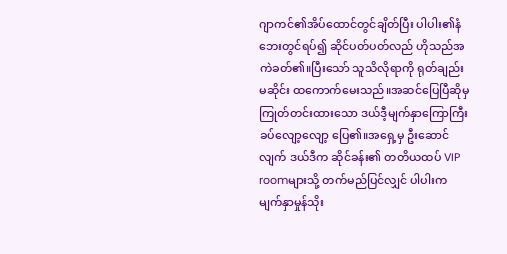ဂျာကင်၏အိပ်ထောင်တွင်ချိတ်ပြီး ပါပါး၏နံဘေးတွင်ရပ်၍ ဆိုင်ပတ်ပတ်လည် ဟိုသည်အကဲခတ်၏။ပြီးသော် သူသိလိုရာကို ရုတ်ချည်းမဆိုင်း ထကောက်မေးသည်။အဆင်ပြေပြီဆိုမှ ကြုတ်တင်းထားသော ဒယ်ဒီ့မျက်နှာကြောကြီး ခပ်လျော့လျော့ ပြေ၏။အရှေ့မှ ဦးဆောင်လျက် ဒယ်ဒီက ဆိုင်ခန်း၏ တတိယထပ် VIP roomများသို့ တက်မည်ပြင်လျှင် ပါပါးက မျက်နှာမှုန်သိုး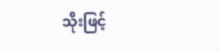သိုးဖြင့်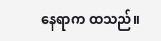နေရာက ထသည်။